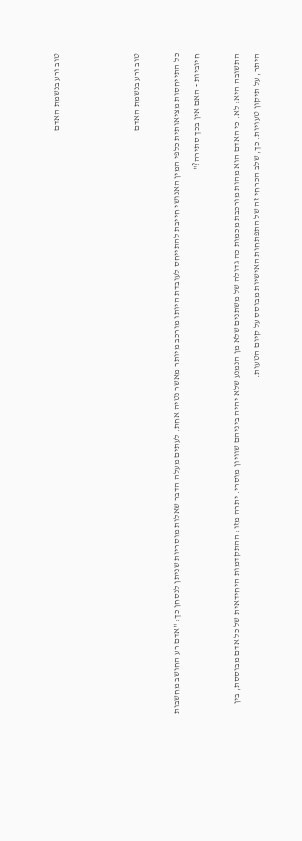טוב ורע בנשמת האדם



טוב ורע בנשמת האדם

כל התייחסות מציאותית כלפי המין האנושי חייבת להתייחס לעובדת היותו מורכב מיותר מאשר נטיה אחת. לעתים מעלה הדבר שאלות מוסריות שניתן לנסחן כך: "אדם רע החושב מחשבות חיוביות - האם אין בכך סתירה?"

התשובה היא: לא. כי האדם הוא מהות מורכבת מכמות כה גדולה של משתנים שלא מן הנמנע שלא יהיה ביניהם שוויון מוסרי. יתרה מזו: ההתקדמות היחידאית של כל אדם מבוססת, בין היתר, על תיקון טעויות. כך, שלב הכרחי זה של התפתחות האישיות מבוסס על קיום הטעות.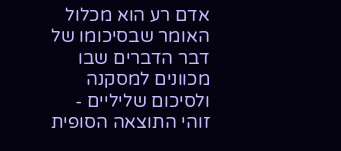אדם רע הוא מכלול האומר שבסיכומו של דבר הדברים שבו מכוונים למסקנה ולסיכום שליליים - זוהי התוצאה הסופית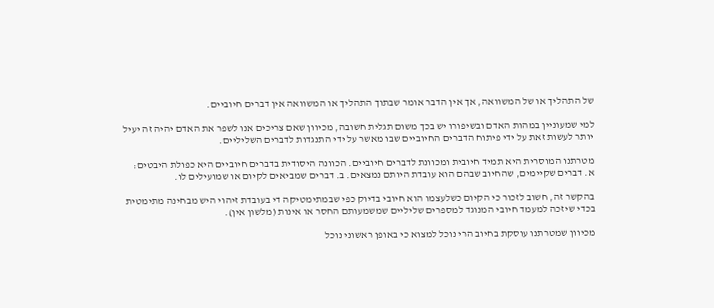של התהליך או של המשוואה, אך אין הדבר אומר שבתוך התהליך או המשוואה אין דברים חיוביים.

למי שמעוניין במהות האדם ובשיפורו יש בכך משום תגלית חשובה, מכיוון שאם צריכים אנו לשפר את האדם יהיה זה יעיל יותר לעשות זאת על ידי פיתוח הדברים החיוביים שבו מאשר על ידי התנגדות לדברים השליליים.

מטרתנו המוסרית היא תמיד חיובית ומכוונת לדברים חיוביים. הכוונה היסודית בדברים חיוביים היא כפולת היבטים: א. דברים שקיימים, שהחיוב שבהם הוא עובדת היותם נמצאים. ב. דברים שמביאים לקיום או שמועילים לו.

בהקשר זה, חשוב לזכור כי הקיום כשלעצמו הוא חיובי בדיוק כפי שבמתימטיקה די בעובדת זיהוי היש מבחינה מתימטית בכדי שיזכה למעמד חיובי המנוגד למספרים שליליים שמשמעותם החסר או אינות (מלשון אין).

מכיוון שמטרתנו עוסקת בחיוב הרי נוכל למצוא כי באופן ראשוני נוכל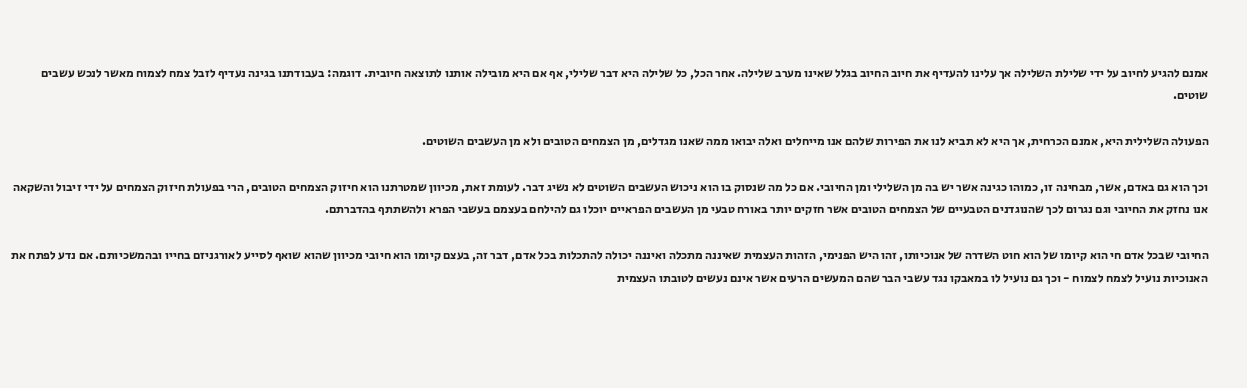אמנם להגיע לחיוב על ידי שלילת השלילה אך עלינו להעדיף את חיוב החיוב בגלל שאינו מערב שלילה. אחר הכל, כל שלילה היא דבר שלילי, אף אם היא מובילה אותנו לתוצאה חיובית. דוגמה: בעבודתנו בגינה נעדיף לזבל צמח לצמוח מאשר לנכש עשבים שוטים.

הפעולה השלילית היא, אמנם הכרחית, אך היא לא תביא לנו את הפירות שלהם אנו מייחלים ואלה יבואו ממה שאנו מגדלים, מן הצמחים הטובים ולא מן העשבים השוטים.

וכך הוא גם באדם, אשר, מבחינה זו, כמוהו כגינה אשר יש בה מן השלילי ומן החיובי. אם כל מה שנסוק בו הוא ניכוש העשבים השוטים לא נשיג דבר. לעומת זאת, מכיוון שמטרתנו הוא חיזוק הצמחים הטובים, הרי בפעולת חיזוק הצמחים על ידי זיבול והשקאה אנו נחזק את החיובי וגם נגרום לכך שהנוגדנים הטבעיים של הצמחים הטובים אשר חזקים יותר באורח טבעי מן העשבים הפראיים יוכלו גם להילחם בעצמם בעשבי הפרא ולהשתתף בהדברתם.

החיובי שבכל אדם חי הוא קיומו של הוא חוט השדרה של אנוכיותו, זהו היש הפנימי, הזהות העצמית שאיננה מתכלה ואיננה יכולה להתכלות בכל אדם, דבר זה, בעצם קיומו הוא חיובי מכיוון שהוא שואף לסייע לאורגניזם בחייו ובהמשכיותם. אם נדע לפתח את האנוכיות נועיל לצמח לצמוח - וכך גם נועיל לו במאבקו נגד עשבי הבר שהם המעשים הרעים אשר אינם נעשים לטובתו העצמית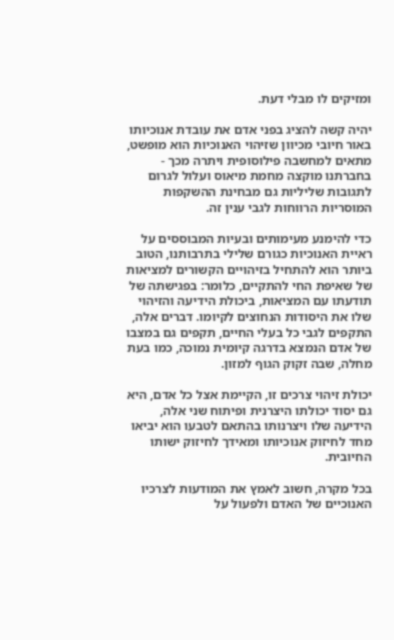ומזיקים לו מבלי דעת.

יהיה קשה להציג בפני אדם את עובדת אנוכיותו באור חיובי מכיוון שזיהוי האנוכיות הוא מופשט, מתאים למחשבה פילוסופית ויתרה מכך - בחברתנו מוקצה מחמת מיאוס ועלול לגרום לתגובות שליליות גם מבחינת ההשקפות המוסריות הרווחות לגבי ענין זה.

כדי להימנע מעימותים ובעיות המבוססים על ראיית האנוכיות כגורם שלילי בתרבותנו, הטוב ביותר הוא להתחיל בזיהויים הקשורים למציאות של שאיפת החי להתקיים, כלומר: בפגישתה של תודעתו עם המציאות, ביכולת הידיעה והזיהוי שלו את היסודות הנחוצים לקיומו. דברים אלה, התקפים לגבי כל בעלי החיים, תקפים גם במצבו של אדם הנמצא בדרגה קיומית נמוכה, כמו בעת מחלה, שבה זקוק הגוף למזון.

יכולת זיהוי צרכים זו, הקיימת אצל כל אדם, היא גם יסוד יכולתו היצרנית ופיתוח שני אלה, הידיעה שלו ויצרנותו בהתאם לטבעו הוא יביאו מחד לחיזוק אנוכיותו ומאידך לחיזוק ישותו החיובית.

בכל מקרה, חשוב לאמץ את המודעות לצרכיו האנוכיים של האדם ולפעול על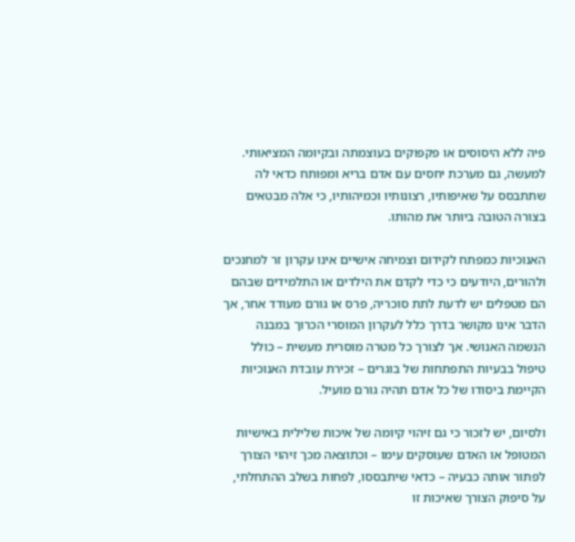פיה ללא היסוסים או פקפוקים בעוצמתה ובקיומה המציאותי. למעשה, גם מערכת יחסים עם אדם בריא ומפותח כדאי לה שתתבסס על שאיפותיו, רצונותיו וכמיהותיו, כי אלה מבטאים בצורה הטובה ביותר את מהותו.

האנוכיות כמפתח לקידום וצמיחה אישיים אינו עקרון זר למחנכים ולהורים, היודעים כי כדי לקדם את הילדים או התלמידים שבהם הם מטפלים יש לדעת לתת סוכריה, פרס או גורם מעודד אחר, אך הדבר אינו מקושר בדרך כלל לעקרון המוסרי הכרוך במבנה הנשמה האנושי. אך לצורך כל מטרה מוסרית מעשית – כולל טיפול בבעיות התפתחות של בוגרים – זכירת עובדת האנוכיות הקיימת ביסודו של כל אדם תהיה גורם מועיל.

ולסיום, יש לזכור כי גם זיהוי קיומה של איכות שלילית באישיות המטופל או האדם שעוסקים עימו – וכתוצאה מכך זיהוי הצורך לפתור אותה כבעיה – כדאי שיתבססו, לפחות בשלב ההתחלתי, על סיפוק הצורך שאיכות זו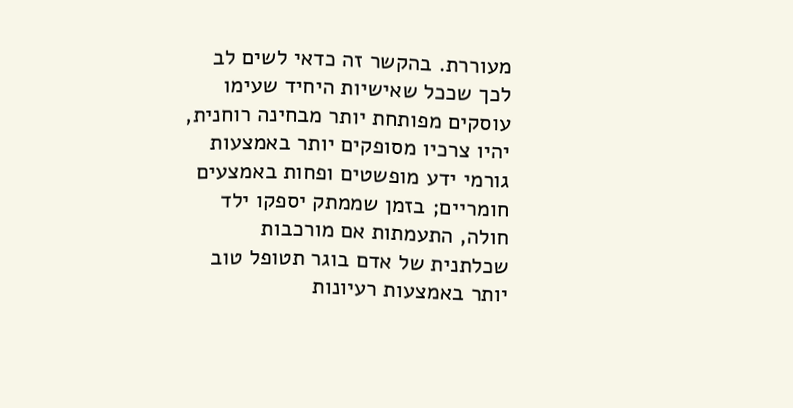מעוררת. בהקשר זה כדאי לשים לב לכך שככל שאישיות היחיד שעימו עוסקים מפותחת יותר מבחינה רוחנית, יהיו צרכיו מסופקים יותר באמצעות גורמי ידע מופשטים ופחות באמצעים חומריים; בזמן שממתק יספקו ילד חולה, התעמתות אם מורכבות שכלתנית של אדם בוגר תטופל טוב יותר באמצעות רעיונות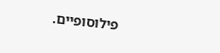פילוסופיים.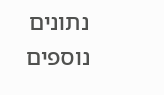נתונים נוספים